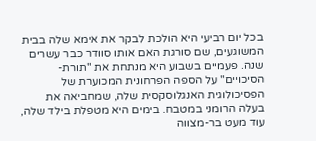בכל יום רביעי היא הולכת לבקר את אימא שלה בבית המשוגעים, שם סורגת האם אותו סוודר כבר עשרים שנה. פעמיים בשבוע היא מנתחת את "תורת-הסיכויים" על הספה הפרחונית המכוערת של הפסיכולוגית האנגלוסקסית שלה, שמחביאה את בעלה הרומני במטבח. בימים היא מטפלת בילד שלה, עוד מעט בר-מצווה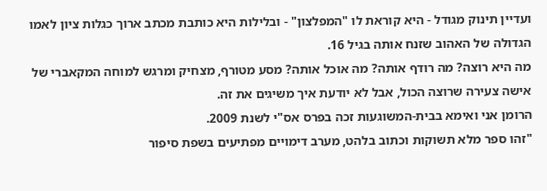ועדיין תינוק מגודל - היא קוראת לו "המפלצון" - ובלילות היא כותבת מכתב ארוך כגלות ציון לאמו הגדולה של האהוב שזנח אותה בגיל 16.
מה היא רוצה? מה רודף אותה? מה אוכל אותה? מסע מטורף, מצחיק ומרגש למוחה המקאברי של אישה צעירה שרוצה הכול, אבל לא יודעת איך משיגים את זה.
הרומן אני ואימא בבית-המשוגעות זכה בפרס אס"י לשנת 2009.
"זהו ספר מלא תשוקות וכתוב בלהט, מערב דימויים מפתיעים בשפת סיפור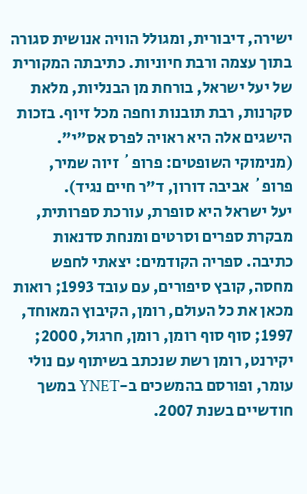ישירה, דיבורית, ומגולל הוויה אנושית סגורה בתוך עצמה ורבת חיוניות. כתיבתה המקורית של יעל ישראל, בורחת מן הבנליות, מלאת סקרנות, רבת תובנות וחפה מכל זיוף. בזכות הישגים אלה היא ראויה לפרס אס"י".
(מנימוקי השופטים: פרופ´ זיוה שמיר, פרופ´ אביבה דורון, ד"ר חיים נגיד).
יעל ישראל היא סופרת, עורכת ספרותית, מבקרת ספרים וסרטים ומנחת סדנאות כתיבה. ספריה הקודמים: יצאתי לחפש מחסה, קובץ סיפורים, עם עובד 1993; רואות מכאן את כל העולם, רומן, הקיבוץ המאוחד, 1997; סוף סוף רומן, רומן, חרגול, 2000; יקירנט, רומן רשת שנכתב בשיתוף עם נולי עומר, ופורסם בהמשכים ב-YNET במשך חודשיים בשנת 2007.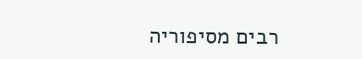רבים מסיפוריה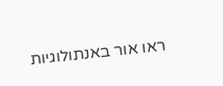ראו אור באנתולוגיות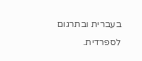בעברית ובתרגום לספרדית.